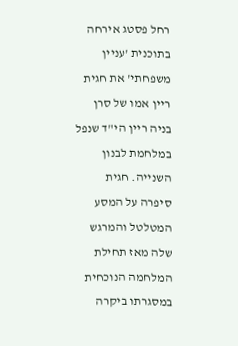רחל פסטג אירחה בתוכנית 'עניין משפחתי' את חגית ריין אמו של סרן בניה ריין הי"ד שנפל במלחמת לבנון השנייה. חגית סיפרה על המסע המטלטל והמרגש שלה מאז תחילת המלחמה הנוכחית במסגרתו ביקרה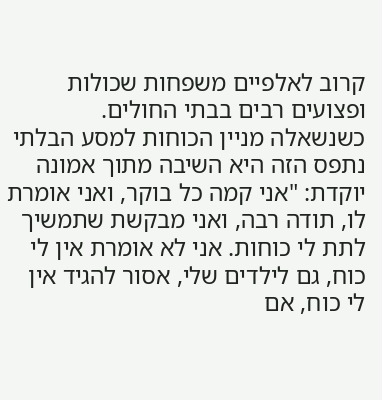קרוב לאלפיים משפחות שכולות ופצועים רבים בבתי החולים.
כשנשאלה מניין הכוחות למסע הבלתי נתפס הזה היא השיבה מתוך אמונה יוקדת: "אני קמה כל בוקר, ואני אומרת לו, תודה רבה, ואני מבקשת שתמשיך לתת לי כוחות. אני לא אומרת אין לי כוח, גם לילדים שלי, אסור להגיד אין לי כוח, אם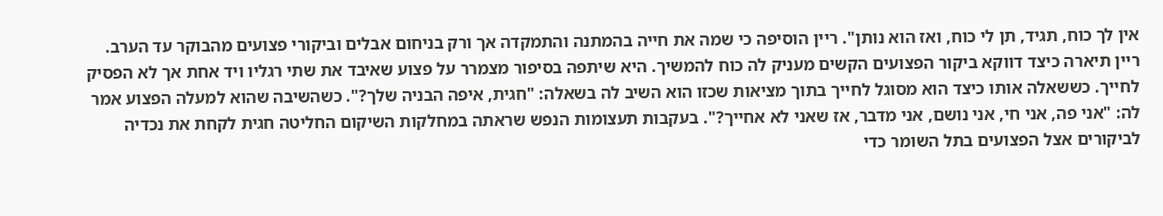אין לך כוח, תגיד, תן לי כוח, ואז הוא נותן". ריין הוסיפה כי שמה את חייה בהמתנה והתמקדה אך ורק בניחום אבלים וביקורי פצועים מהבוקר עד הערב.
ריין תיארה כיצד דווקא ביקור הפצועים הקשים מעניק לה כוח להמשיך. היא שיתפה בסיפור מצמרר על פצוע שאיבד את שתי רגליו ויד אחת אך לא הפסיק לחייך. כששאלה אותו כיצד הוא מסוגל לחייך בתוך מציאות שכזו הוא השיב לה בשאלה: "חגית, איפה הבניה שלך?". כשהשיבה שהוא למעלה הפצוע אמר לה: "אני פה, אני חי, אני נושם, אני מדבר, אז שאני לא אחייך?". בעקבות תעצומות הנפש שראתה במחלקות השיקום החליטה חגית לקחת את נכדיה לביקורים אצל הפצועים בתל השומר כדי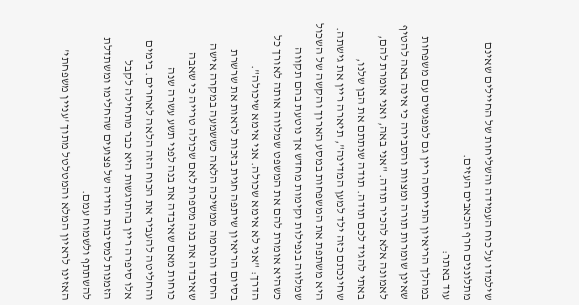שילמדו על כוח העמידה והשליחות של החיילים שאינם מתלוננים חרף הכאבים העזים.
עוד באתר:
במהלך הריאיון התייחסה ריין גם למפגשים עם משפחות שאינן שומרות תורה ומצוות והסבירה כי אינה באה להטיף לאמונה אלא להכיר תודה. "אני באה, ואני אומרת להם, באתי להגיד לכם תודה. תודה שנתתם את הבן שלנו, שחינכתם כזה ילד למען המדינה", תיארה ריין את גישתה. היא משתפת את המשפחות במסע הארוך והקשה של השכול שמלווה בנפילות וקימות מחדש אך נוטעת בהם תקווה כשהיא אומרת להם את המשפט שמלווה אותה לאורך כל הדרך: "אני לא אימא שכולה. אני אימא שיכולה".
בסיום הריאיון שיתפה חגית בזכות לראות את שרשרת החסד והנחמה ממשיכה הלאה כששמעה במקרה אישה שאיבדה את בנה מספרת לאם שכולה טרייה כי שאבה כוחות מאם שאיבדה את בנה לפני תשע עשרה שנה והחליטה להעביר את הכוח הזה הלאה לאחרים. בימים אלו סיפרה ריין בהתרגשות היא כבר מתחילה לקבל הזמנות למסיבות הודיה של פצועים שהחלימו ומשתדלת להשתתף ולשמוח עמם.
האזינו לראיון המלא והמטלטל מתוך 'עניין משפחתי'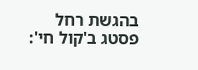בהגשת רחל פסטג ב'קול חי':